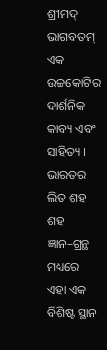ଶ୍ରୀମଦ୍ ଭାଗବତମ୍ ଏକ ଉଚ୍ଚକୋଟିର ଦାର୍ଶନିକ କାବ୍ୟ ଏବଂ ସାହିତ୍ୟ । ଭାରତର ଲିତ ଶହ ଶହ ଜ୍ଞାନ–ଗ୍ରନ୍ଥ ମଧ୍ୟରେ ଏହା ଏକ ବିଶିଷ୍ଟ ସ୍ଥାନ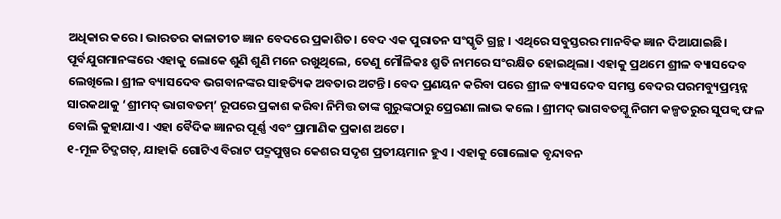ଅଧିକାର କରେ। ଭାରତର କାଳାତୀତ ଜ୍ଞାନ ବେଦରେ ପ୍ରକାଶିତ। ବେଦ ଏକ ପୁରାତନ ସଂସ୍କୃତି ଗ୍ରନ୍ଥ । ଏଥିରେ ସବୁସ୍ତରର ମାନବିକ ଜ୍ଞାନ ଦିଆଯାଇଛି। ପୂର୍ବଯୁଗମାନଙ୍କରେ ଏହାକୁ ଲୋକେ ଶୁଣି ଶୁଣି ମନେ ରଖୁଥିଲେ, ତେଣୁ ମୌଳିକଃ ଶ୍ରୁତି ନାମରେ ସଂରକ୍ଷିତ ହୋଇଥିଲା। ଏହାକୁ ପ୍ରଥମେ ଶ୍ରୀଳ ବ୍ୟାସଦେବ ଲେଖିଲେ। ଶ୍ରୀଳ ବ୍ୟାସଦେବ ଭଗବାନଙ୍କର ସାହତ୍ୟିକ ଅବତାର ଅଟନ୍ତି। ବେଦ ପ୍ରଣୟନ କରିବା ପରେ ଶ୍ରୀଳ ବ୍ୟାସଦେବ ସମସ୍ତ ବେଦର ପରମବ୍ୟୁପ୍ରମ୍ଭନ୍ନ ସାରକଥାକୁ ‘ଶ୍ରୀମଦ୍ ଭାଗବତମ୍’ ରୂପରେ ପ୍ରକାଶ କରିବା ନିମିତ୍ତ ତାଙ୍କ ଗୁରୁଙ୍କଠାରୁ ପ୍ରେରଣା ଲାଭ କଲେ । ଶ୍ରୀମଦ୍ ଭାଗବତମ୍କୁ ନିଗମ କଳ୍ପତରୁର ସୁପକ୍ବ ଫଳ ବୋଲି କୁହାଯାଏ। ଏହା ବୈଦିକ ଜ୍ଞାନର ପୂର୍ଣ୍ଣ ଏବଂ ପ୍ରାମାଣିକ ପ୍ରକାଶ ଅଟେ।
୧-ମୂଳ ଚିଦ୍ଜଗତ୍, ଯାହାକି ଗୋଟିଏ ବିରାଟ ପଦ୍ମପୁଷ୍ପର କେଶର ସଦୃଶ ପ୍ରତୀୟମାନ ହୁଏ । ଏହାକୁ ଗୋଲୋକ ବୃନ୍ଦାବନ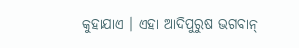କୁହାଯାଏ । ଏହା ଆଦିପୁରୁଷ ଭଗବାନ୍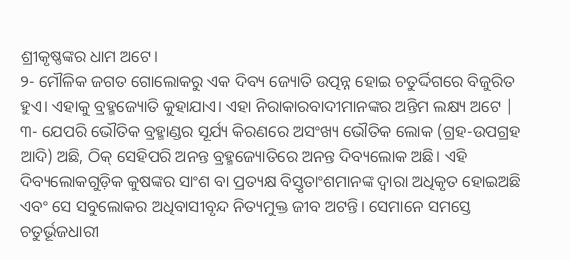ଶ୍ରୀକୃଷ୍ଣଙ୍କର ଧାମ ଅଟେ।
୨- ମୌଳିକ ଜଗତ ଗୋଲୋକରୁ ଏକ ଦିବ୍ୟ ଜ୍ୟୋତି ଉତ୍ପନ୍ନ ହୋଇ ଚତୁର୍ଦ୍ଦିଗରେ ବିଜୁରିତ ହୁଏ। ଏହାକୁ ବ୍ରହ୍ମଜ୍ୟୋତି କୁହାଯାଏ। ଏହା ନିରାକାରବାଦୀମାନଙ୍କର ଅନ୍ତିମ ଲକ୍ଷ୍ୟ ଅଟେ |
୩- ଯେପରି ଭୌତିକ ବ୍ରହ୍ମାଣ୍ଡର ସୂର୍ଯ୍ୟ କିରଣରେ ଅସଂଖ୍ୟ ଭୌତିକ ଲୋକ (ଗ୍ରହ-ଉପଗ୍ରହ ଆଦି) ଅଛି, ଠିକ୍ ସେହିପରି ଅନନ୍ତ ବ୍ରହ୍ମଜ୍ୟୋତିରେ ଅନନ୍ତ ଦିବ୍ୟଲୋକ ଅଛି। ଏହି ଦିବ୍ୟଲୋକଗୁଡ଼ିକ କୁଷଙ୍କର ସାଂଶ ବା ପ୍ରତ୍ୟକ୍ଷ ବିସ୍ତୃତାଂଶମାନଙ୍କ ଦ୍ବାରା ଅଧିକୃତ ହୋଇଅଛି ଏବଂ ସେ ସବୁଲୋକର ଅଧିବାସୀବୃନ୍ଦ ନିତ୍ୟମୁକ୍ତ ଜୀବ ଅଟନ୍ତି। ସେମାନେ ସମସ୍ତେ ଚତୁର୍ଭୂଜଧାରୀ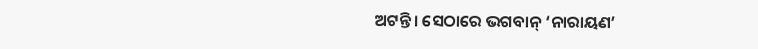ଅଟନ୍ତି। ସେଠାରେ ଭଗବାନ୍ ‘ନାରାୟଣ’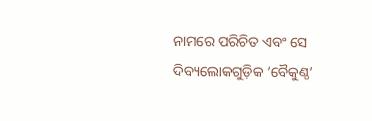ନାମରେ ପରିଚିତ ଏବଂ ସେ ଦିବ୍ୟଲୋକଗୁଡ଼ିକ ‘ବୈକୁଣ୍ଠ’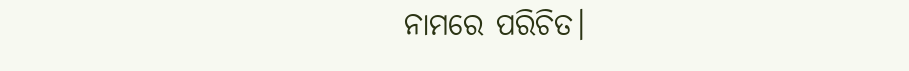ନାମରେ ପରିଚିତ।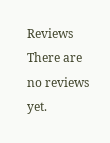Reviews
There are no reviews yet.